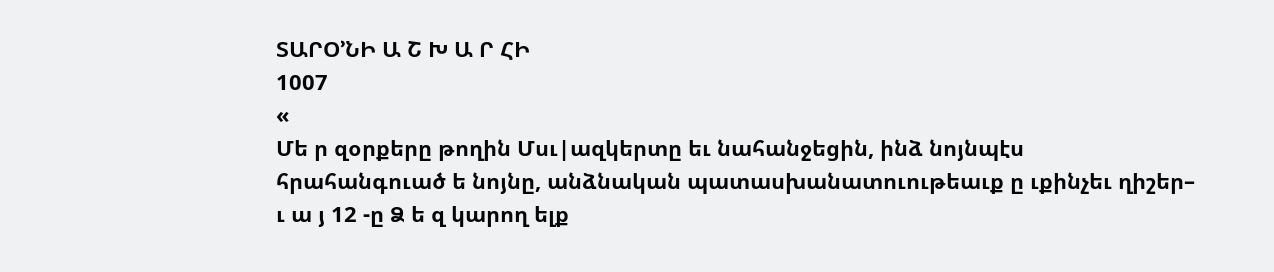ՏԱՐՕ՚ՆԻ Ա Շ Խ Ա Ր ՀԻ
1007
«
Մե ր զօրքերը թողին Մսւ|ազկերտը եւ նահանջեցին, ինձ նոյնպէս
հրահանգուած ե նոյնը, անձնական պատասխանատուութեաւք ը ւքինչեւ ղիշեր–
ւ ա յ 12 -ը Ձ ե զ կարող ելք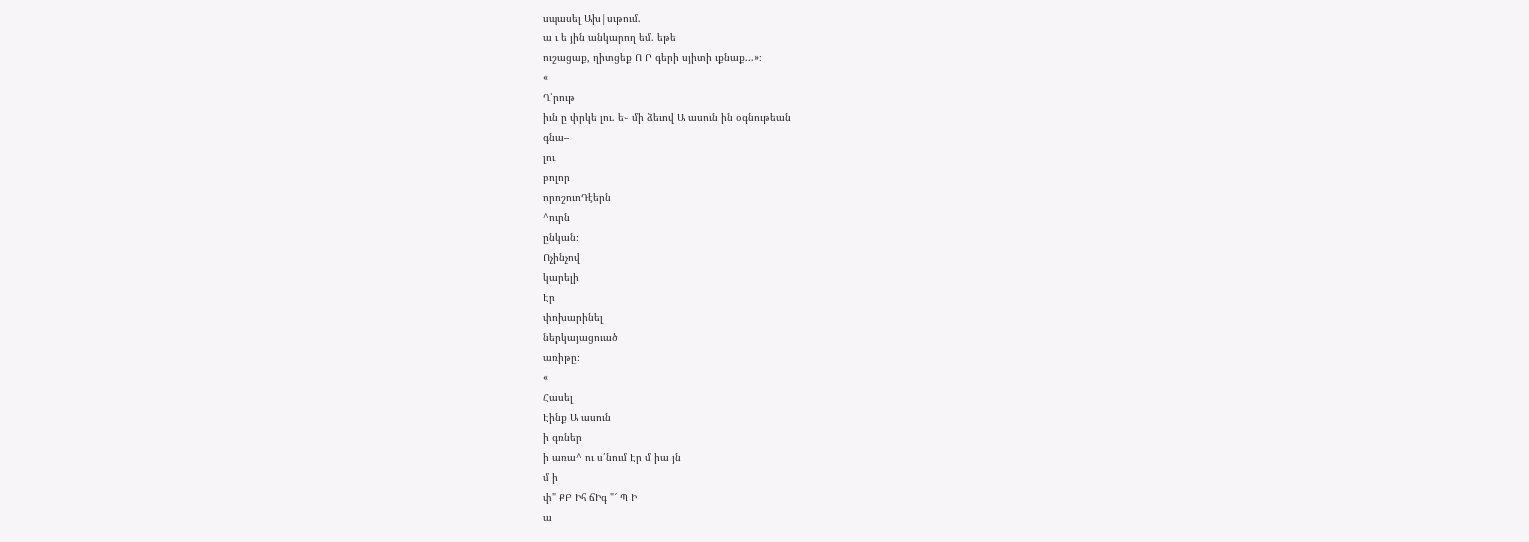սպասել Ախ|սւթում.
ա ւ ե յին անկարող եմ. եթե
ուշացաք, ղիտցեք Ո Ր գերի սյիտի ւքնաք...»։
«
Ղ՝րութ
իւն ը փրկե լու. ե֊ մի ձեւով Ա ասուն ին օգնութեան
գնա–
լու
բոլոր
որոշուոԴէերն
^ուրն
ընկան։
Ոչինչով
կարելի
Էր
փոխարինել
ներկայացուած
առիթը։
«
Հասել
Էինք Ա ասուն
ի գռներ
ի առա^ ու ս՛նում Էր մ իա յն
մ ի
փ" ՔԲ Իհ ճԻգ "՜ Պ Ի
ա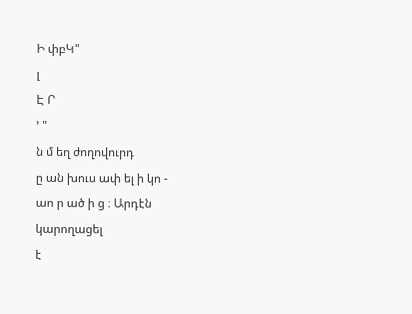Ի փբԿ"
լ
Է Ր
՚ "
ն մ եղ ժողովուրդ
ը ան խուս ափ ել ի կո -
աո ր ած ի ց ։ Արդէն
կարողացել
է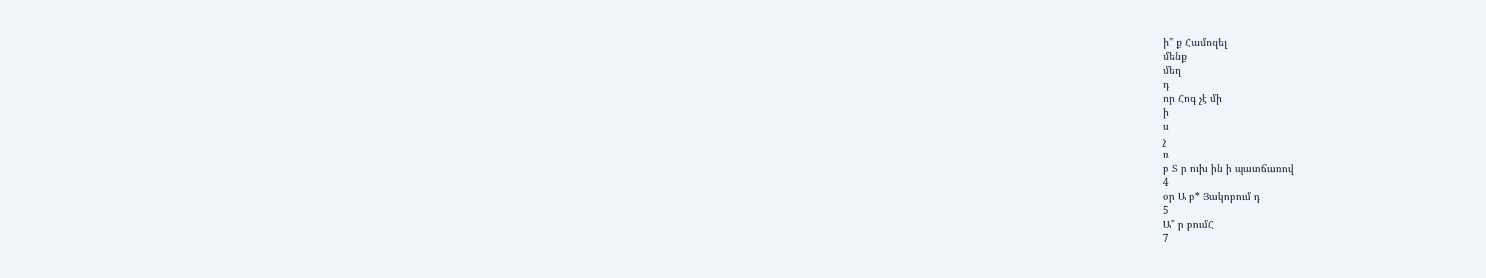ի" ք Համոզել
մենք
մեղ
դ
որ Հոգ չէ մի
ի
ս
չ
ռ
բ Տ ր ուխ ին ի պատճառով
4
օր Ա բ* Յակոբում դ
5
Ա" ր բումՀ
7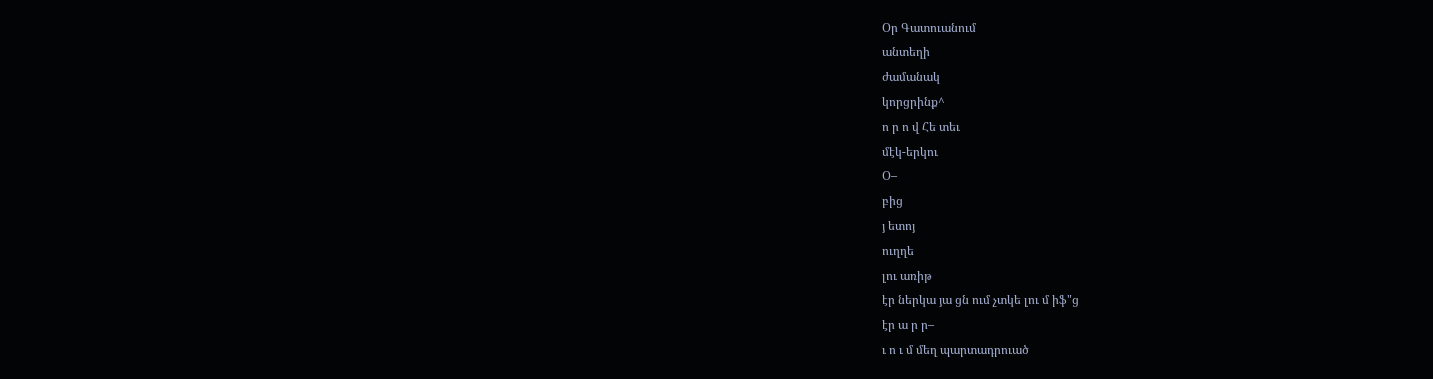Օր Գատուանում
անտեղի
ժամանակ
կորցրինք^
ո ր ո վ Հե տեւ
մէկ-երկու
Օ–
բից
յ ետոյ
ուղղե
լու առիթ
էր ներկա յա ցն ում չտկե լու մ իֆ"ց
էր ա ր ր–
ւ ո ւ մ մեղ պարտադրուած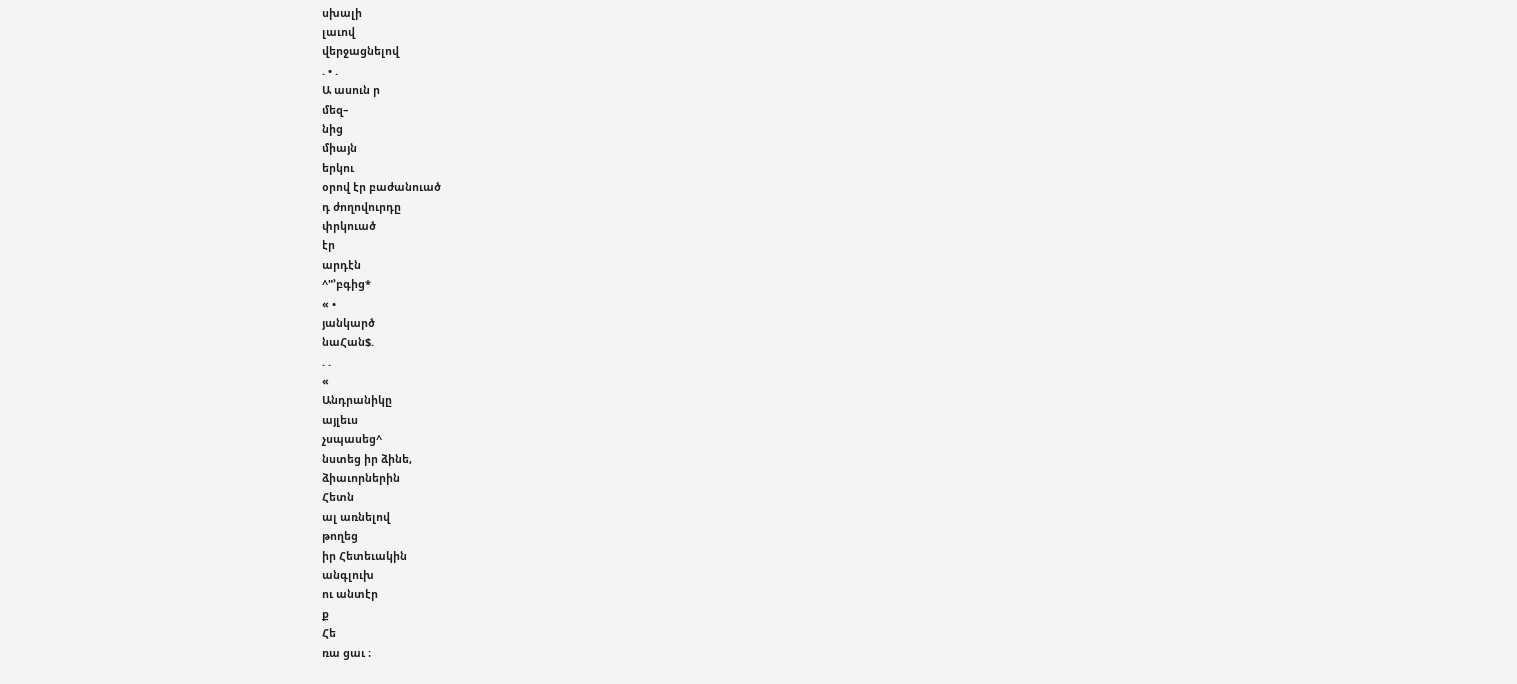սխալի
լաւով
վերջացնելով
. • .
Ա ասուն ր
մեզ–
նից
միայն
երկու
օրով էր բաժանուած
դ ժողովուրդը
փրկուած
էր
արդէն
^"՚բգից*
« •
յանկարծ
նաՀան$.
. .
«
Անդրանիկը
այլեւս
չսպասեց^
նստեց իր ձինե,
ձիաւորներին
Հետն
ալ առնելով
թողեց
իր Հետեւակին
անգլուխ
ու անտէր
ք
Հե
ռա ցաւ ։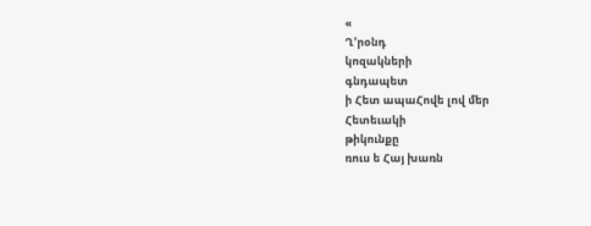«
Ղ՚րօնդ
կոզակների
գնդապետ
ի Հետ ապաՀովե լով մեր
Հետեւակի
թիկունքը
ռուս ե Հայ խառն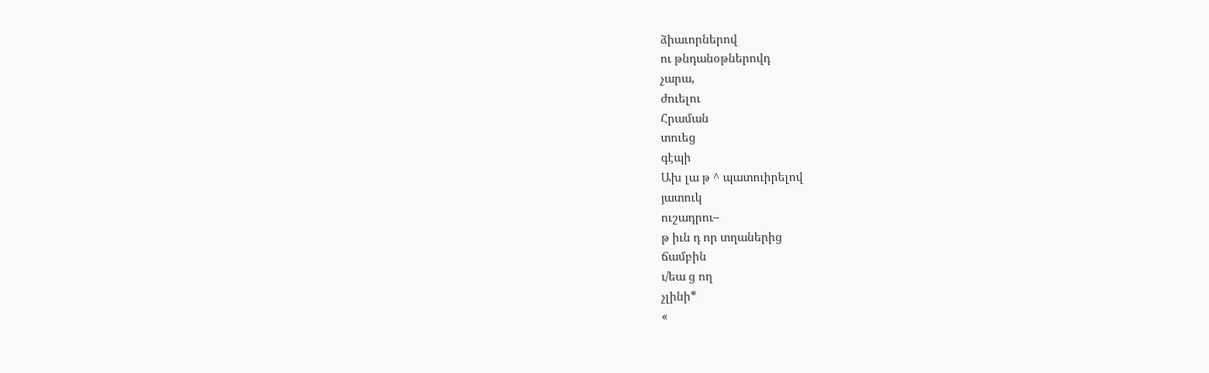ձիաւորներով
ու թնդանօթներովդ
չարա,
ժուելու
Հրաման
տուեց
գէպի
Ախ լա թ ^ պատուիրելով
յատուկ
ուշադրու–
թ իւն դ որ տղաներից
ճամբին
ւ/եա ց ող
չլինի*
«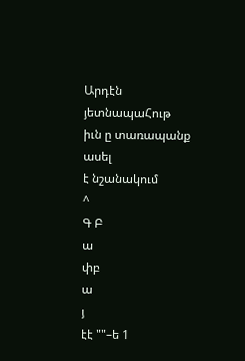Արդէն
յետնապաՀութ
իւն ը տառապանք
ասել
է նշանակում
^
Գ Բ
ա
փբ
ա
յ
էէ ""–ե 1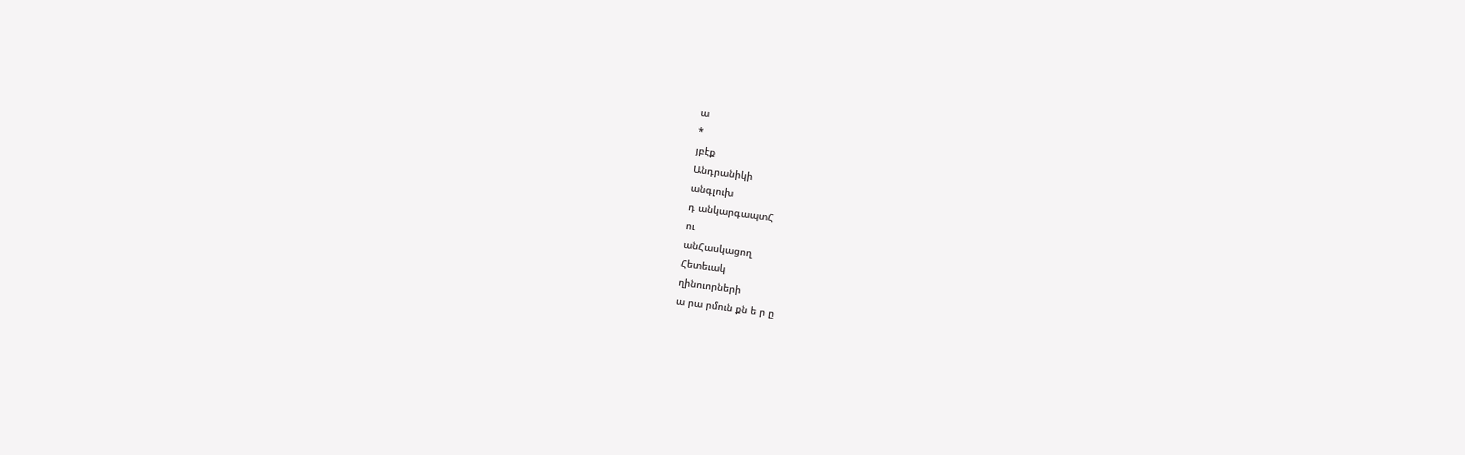ա
*
յբէք
Անդրանիկի
անգլուխ
դ անկարգապտՀ
ու
անՀասկացող
Հետեւակ
ղինուորների
ա րա րմուն քն ե ր ը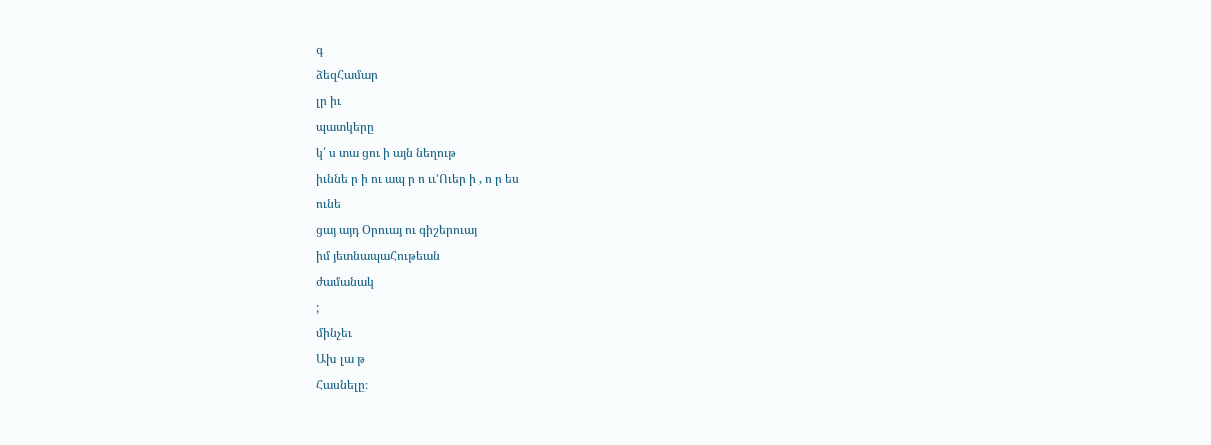գ
ձեզՀամար
լր իւ
պատկերը
կ՛ ս տա ցու ի այն նեղութ
իւննե ր ի ու ապ ր ո ււ՚Ուեր ի , ո ր ես
ունե
ցայ այդ Օրուայ ու գիշերուայ
իմ յետնապաՀութեան
ժամանակ
;
մինչեւ
Ախ լա թ
Հասնելը։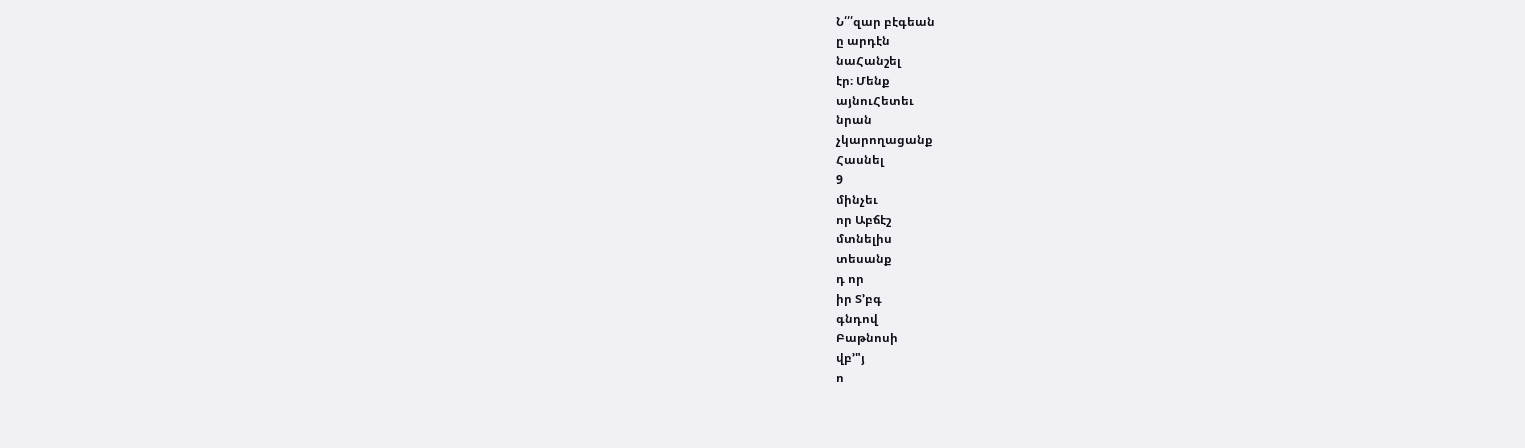Ն՛՛՛զար բէգեան
ը արդէն
նաՀանշել
էր։ Մենք
այնուՀետեւ
նրան
չկարողացանք
Հասնել
9
մինչեւ
որ Աբճէշ
մտնելիս
տեսանք
դ որ
իր Տ՚բգ
գնդով
Բաթնոսի
վբ՚"յ
ո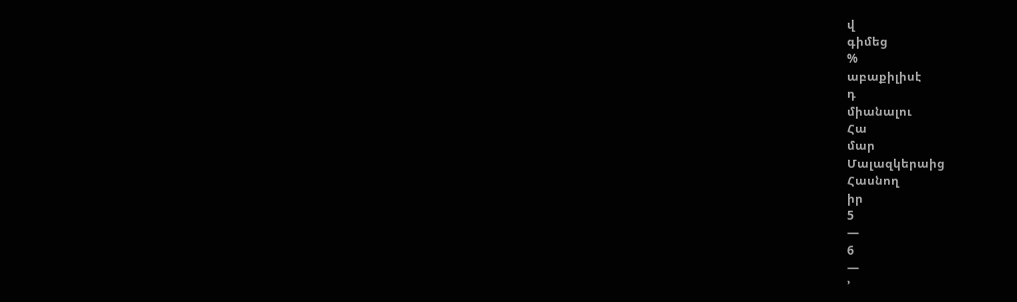վ
գիմեց
%
աբաքիլիսէ
դ
միանալու
Հա
մար
Մալազկերաից
Հասնող
իր
5
—
6
—
՚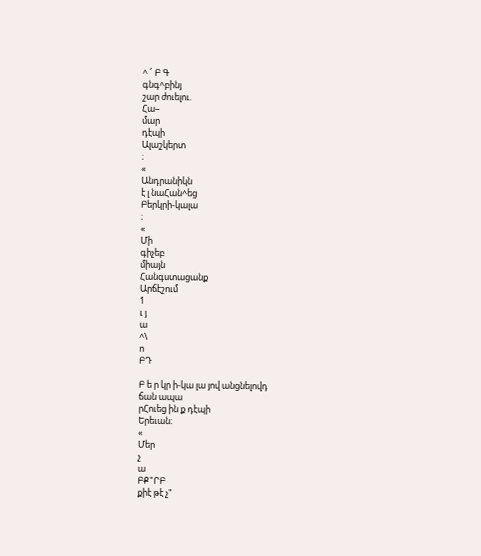^ ՜ Բ Գ
գնգ^բինյ
շար ժուելու.
Հա–
մար
դէպի
Ալաշկերտ
։
«
Անդրանիկն
է լ նաՀան^եց
Բերկրի-կալա
։
«
Մի
գիչեբ
միայն
Հանգստացանք
Արճէշում
1
ւ յ
ա
^\
ո
ԲԴ

Բ ե ր կր ի-կա լա յով անցնելովդ
ճան ապա
րՀուեց ին ք դէպի
Երեւան։
«
Մեր
չ
ա
ԲՔ"ՐԲ
քիէ թէ չ"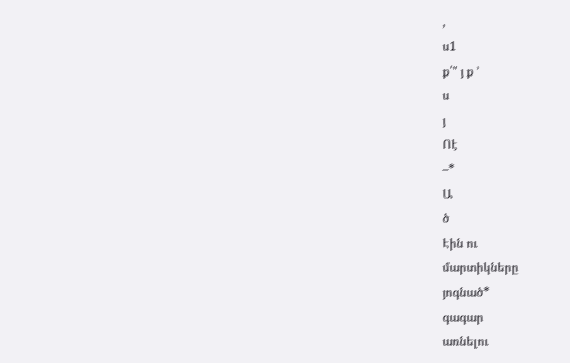,
ս1
ք՛" յ ք ՚
ս
յ
Ոէ
–*
Ա
ծ
Էին ու
մարտիկները
յոգնած*
գագար
առնելու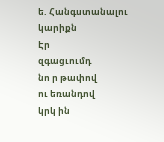ե. Հանգստանալու
կարիքն
Էր
զգացւումդ
նո ր թափով
ու եռանդով
կրկ ին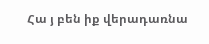Հա յ բեն իք վերադառնա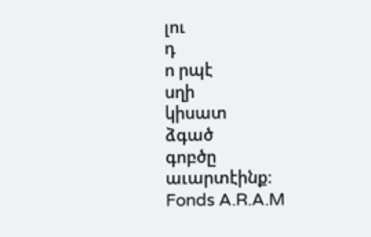լու
դ
ո րպէ
սղի
կիսատ
ձգած
գոբծը
աւարտէինք։
Fonds A.R.A.M